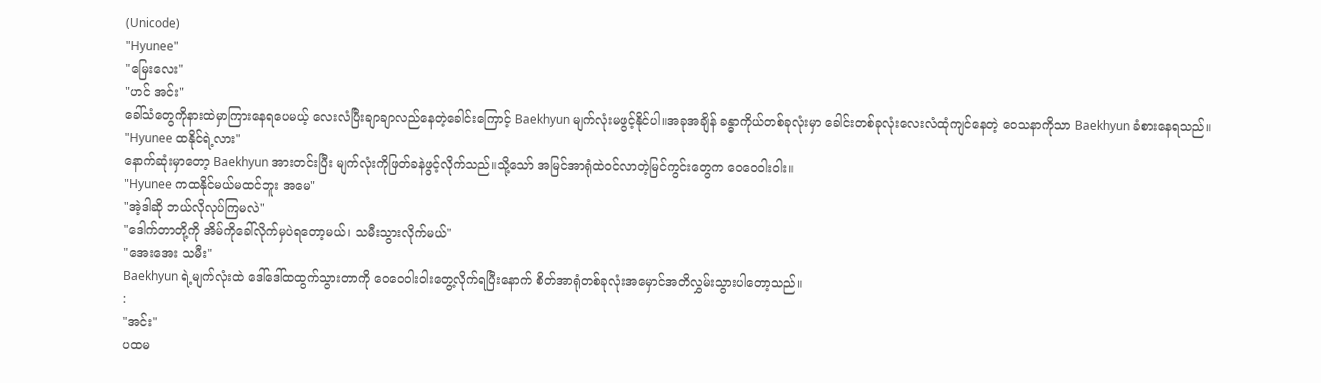(Unicode)
"Hyunee"
"မြေးလေး"
"ဟင် အင်း"
ခေါ်သံတွေကိုနားထဲမှာကြားနေရပေမယ့် လေးလံပြီးချာချာလည်နေတဲ့ခေါင်းကြောင့် Baekhyun မျက်လုံးမဖွင့်နိုင်ပါ။အခုအချိန် ခန္ဓာကိုယ်တစ်ခုလုံးမှာ ခေါင်းတစ်ခုလုံးလေးလံထုံကျင်နေတဲ့ ဝေသနာကိုသာ Baekhyun ခံစားနေရသည်။
"Hyunee ထနိုင်ရဲ့လား"
နောက်ဆုံးမှာတော့ Baekhyun အားတင်းပြီး မျက်လုံးကိုဖြတ်ခနဲဖွင့်လိုက်သည်။သို့သော် အမြင်အာရုံထဲဝင်လာတဲ့မြင်ကွင်းတွေက ဝေဝေဝါးဝါး။
"Hyunee ကထနိုင်မယ်မထင်ဘူး အမေ"
"အဲ့ဒါဆို ဘယ်လိုလုပ်ကြမလဲ"
"ဒေါက်တာတို့ကို အိမ်ကိုခေါ်လိုက်မှပဲရတော့မယ်၊ သမီးသွားလိုက်မယ်"
"အေးအေး သမီး"
Baekhyun ရဲ့မျက်လုံးထဲ ဒေါ်ဒေါ်ထထွက်သွားတာကို ဝေဝေဝါးဝါးတွေ့လိုက်ရပြီးနောက် စိတ်အာရုံတစ်ခုလုံးအမှောင်အတိလွှမ်းသွားပါတော့သည်။
:
"အင်း"
ပထမ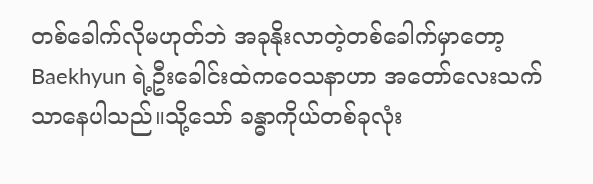တစ်ခေါက်လိုမဟုတ်ဘဲ အခုနိုးလာတဲ့တစ်ခေါက်မှာတော့ Baekhyun ရဲ့ဦးခေါင်းထဲကဝေသနာဟာ အတော်လေးသက်သာနေပါသည်။သို့သော် ခန္ဓာကိုယ်တစ်ခုလုံး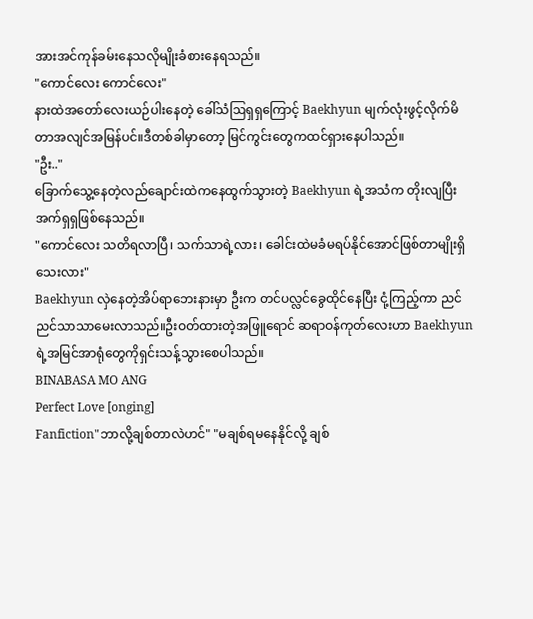အားအင်ကုန်ခမ်းနေသလိုမျိုးခံစားနေရသည်။
"ကောင်လေး ကောင်လေး"
နားထဲအတော်လေးယဉ်ပါးနေတဲ့ ခေါ်သံဩရှရှကြောင့် Baekhyun မျက်လုံးဖွင့်လိုက်မိတာအလျင်အမြန်ပင်။ဒီတစ်ခါမှာတော့ မြင်ကွင်းတွေကထင်ရှားနေပါသည်။
"ဦး.."
ခြောက်သွေ့နေတဲ့လည်ချောင်းထဲကနေထွက်သွားတဲ့ Baekhyun ရဲ့အသံက တိုးလျပြီးအက်ရှရှဖြစ်နေသည်။
"ကောင်လေး သတိရလာပြီ၊ သက်သာရဲ့လား၊ ခေါင်းထဲမခံမရပ်နိုင်အောင်ဖြစ်တာမျိုးရှိသေးလား"
Baekhyun လှဲနေတဲ့အိပ်ရာဘေးနားမှာ ဦးက တင်ပလ္လင်ခွေထိုင်နေပြီး ငုံ့ကြည့်ကာ ညင်ညင်သာသာမေးလာသည်။ဦးဝတ်ထားတဲ့အဖြူရောင် ဆရာဝန်ကုတ်လေးဟာ Baekhyun ရဲ့အမြင်အာရုံတွေကိုရှင်းသန့်သွားစေပါသည်။
BINABASA MO ANG
Perfect Love [onging]
Fanfiction"ဘာလို့ချစ်တာလဲဟင်" "မချစ်ရမနေနိုင်လို့ ချစ်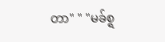တာ" " "မခ်စ္ရ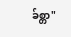ခ်စ္တာ"